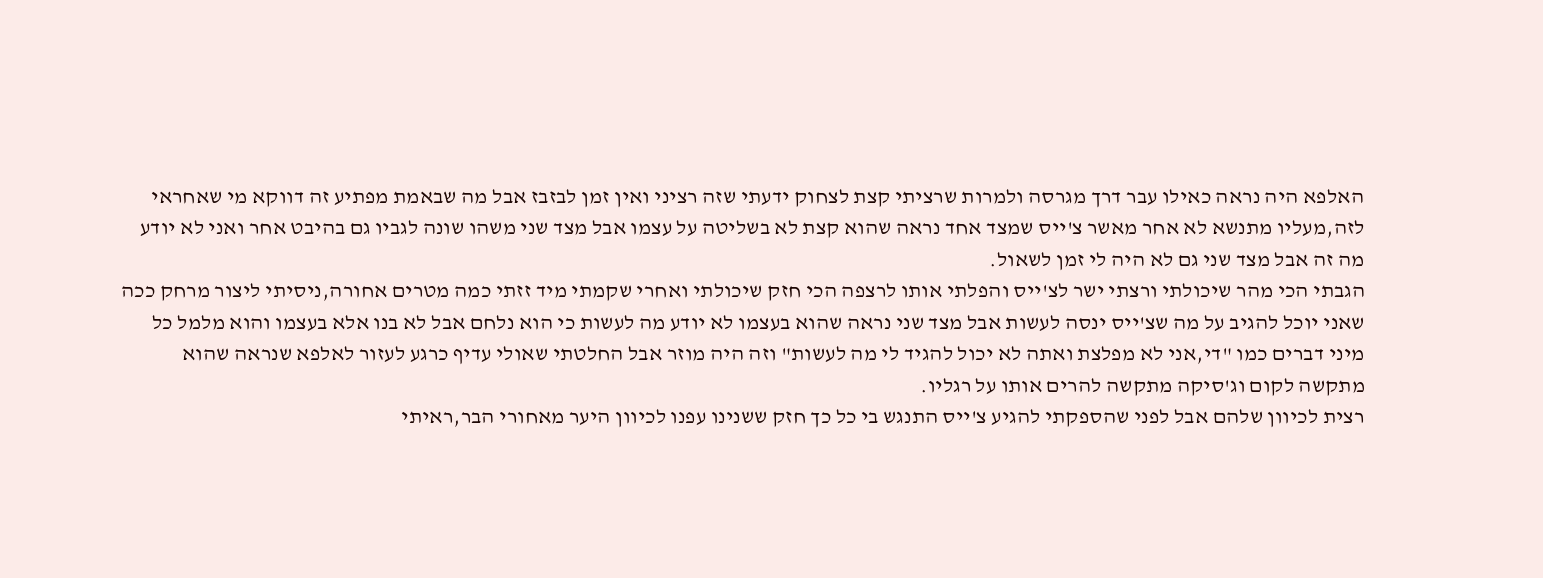האלפא היה נראה כאילו עבר דרך מגרסה ולמרות שרציתי קצת לצחוק ידעתי שזה רציני ואין זמן לבזבז אבל מה שבאמת מפתיע זה דווקא מי שאחראי לזה,מעליו מתנשא לא אחר מאשר צ'ייס שמצד אחד נראה שהוא קצת לא בשליטה על עצמו אבל מצד שני משהו שונה לגביו גם בהיבט אחר ואני לא יודע מה זה אבל מצד שני גם לא היה לי זמן לשאול.
הגבתי הכי מהר שיכולתי ורצתי ישר לצ'ייס והפלתי אותו לרצפה הכי חזק שיכולתי ואחרי שקמתי מיד זזתי כמה מטרים אחורה,ניסיתי ליצור מרחק ככה שאני יוכל להגיב על מה שצ'ייס ינסה לעשות אבל מצד שני נראה שהוא בעצמו לא יודע מה לעשות כי הוא נלחם אבל לא בנו אלא בעצמו והוא מלמל כל מיני דברים כמו "די,אני לא מפלצת ואתה לא יכול להגיד לי מה לעשות" וזה היה מוזר אבל החלטתי שאולי עדיף כרגע לעזור לאלפא שנראה שהוא מתקשה לקום וג'סיקה מתקשה להרים אותו על רגליו.
רצית לכיוון שלהם אבל לפני שהספקתי להגיע צ'ייס התנגש בי כל כך חזק ששנינו עפנו לכיוון היער מאחורי הבר,ראיתי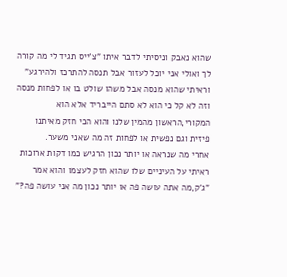שהוא נאבק וניסיתי לדבר איתו "צ'ייס תגיד לי מה קורה לך ואולי אני יוכל לעזור אבל תנסה להתרכז ולהירגע" וראיתי שהוא מנסה אבל משהו שולט בו או לפחות מנסה וזה לא קל כי הוא לא סתם הייבריד אלא הוא המקורי,הראשון מהמין שלנו והוא הכי חזק מאיתנו פיזית וגם נפשית או לפחות זה מה שאני משער.
אחרי מה שנראה או יותר נכון הרגיש כמו דקות ארוכות ראיתי על העיניים שלו שהוא חזק לעצמו והוא אמר "ג'ק,מה אתה עושה פה או יותר נכון מה אני עושה פה?"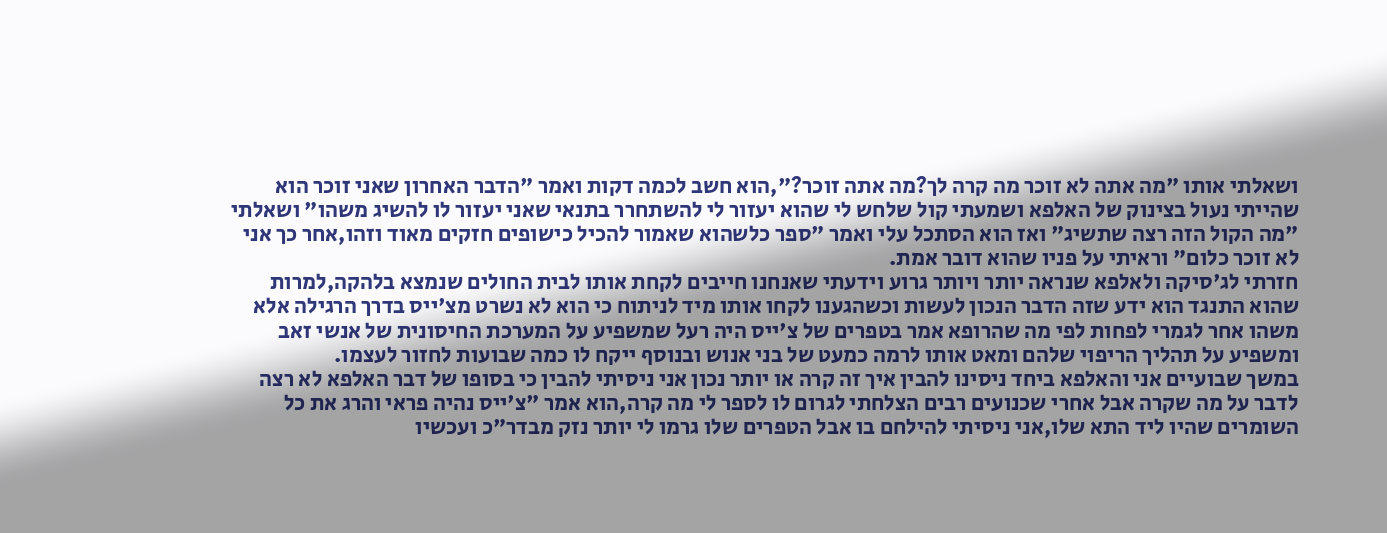ושאלתי אותו "מה אתה לא זוכר מה קרה לך?מה אתה זוכר?",הוא חשב לכמה דקות ואמר "הדבר האחרון שאני זוכר הוא שהייתי נעול בצינוק של האלפא ושמעתי קול שלחש לי שהוא יעזור לי להשתחרר בתנאי שאני יעזור לו להשיג משהו" ושאלתי "מה הקול הזה רצה שתשיג" ואז הוא הסתכל עלי ואמר "ספר כלשהוא שאמור להכיל כישופים חזקים מאוד וזהו,אחר כך אני לא זוכר כלום" וראיתי על פניו שהוא דובר אמת.
חזרתי לג'סיקה ולאלפא שנראה יותר ויותר גרוע וידעתי שאנחנו חייבים לקחת אותו לבית החולים שנמצא בלהקה,למרות שהוא התנגד הוא ידע שזה הדבר הנכון לעשות וכשהגענו לקחו אותו מיד לניתוח כי הוא לא נשרט מצ'ייס בדרך הרגילה אלא משהו אחר לגמרי לפחות לפי מה שהרופא אמר בטפרים של צ'ייס היה רעל שמשפיע על המערכת החיסונית של אנשי זאב ומשפיע על תהליך הריפוי שלהם ומאט אותו לרמה כמעט של בני אנוש ובנוסף ייקח לו כמה שבועות לחזור לעצמו.
במשך שבועיים אני והאלפא ביחד ניסינו להבין איך זה קרה או יותר נכון אני ניסיתי להבין כי בסופו של דבר האלפא לא רצה לדבר על מה שקרה אבל אחרי שכנועים רבים הצלחתי לגרום לו לספר לי מה קרה,הוא אמר "צ'ייס נהיה פראי והרג את כל השומרים שהיו ליד התא שלו,אני ניסיתי להילחם בו אבל הטפרים שלו גרמו לי יותר נזק מבדר"כ ועכשיו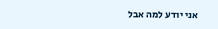אני יודע למה אבל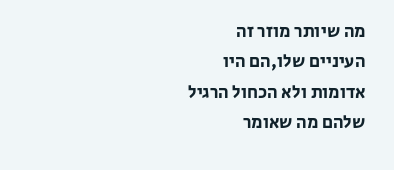מה שיותר מוזר זה העיניים שלו,הם היו אדומות ולא הכחול הרגיל שלהם מה שאומר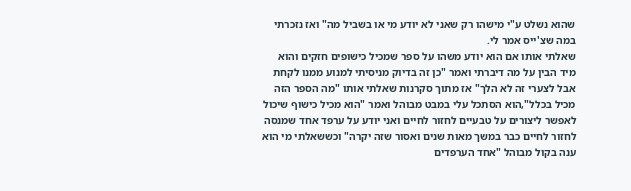שהוא נשלט ע"י מישהו רק שאני לא יודע מי או בשביל מה" ואז נזכרתי במה שצ'ייס אמר לי.
שאלתי אותו אם הוא יודע משהו על ספר שמכיל כישופים חזקים והוא מיד הבין על מה דיברתי ואמר "כן זה בדיוק מניסיתי למנוע ממנו לקחת אבל לצערי זה לא הלך" אז מתוך סקרנות שאלתי אותו "מה הספר הזה מכיל בכלל",הוא הסתכל עלי במבט מבוהל ואמר "הוא מכיל כישוף שיכול לאפשר ליצורים על טבעיים לחזור לחיים ואני יודע על ערפד אחד שמנסה לחזור לחיים כבר במשך מאות שנים ואסור שזה יקרה" וכששאלתי מי הוא ענה בקול מבוהל "אחד הערפדים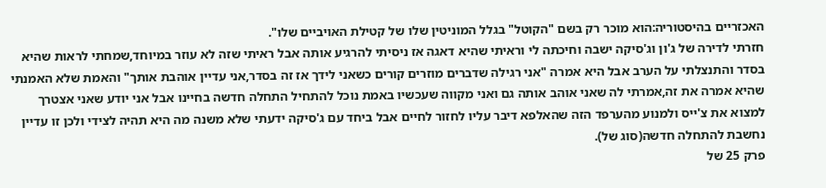האכזריים בהיסטוריה:הוא מוכר רק בשם "הקוטל" בגלל המוניטין שלו של קטילת האויביים שלו".
חזרתי לדירה של ג'ון וג'סיקה ישבה וחיכתה לי וראיתי שהיא דאגה אז ניסיתי להרגיע אותה אבל ראיתי שזה לא עוזר במיוחד,שמחתי לראות שהיא בסדר והתנצלתי על הערב אבל היא אמרה "אני רגילה שדברים מוזרים קורים כשאני לידך אז זה בסדר,אני עדיין אוהבת אותך" והאמת שלא האמנתי שהיא אמרה את זה,אמרתי לה שאני אוהב אותה גם ואני מקווה שעכשיו באמת נוכל להתחיל התחלה חדשה בחיינו אבל אני יודע שאני אצטרך למצוא את צ'ייס ולמנוע מהערפד הזה שהאלפא דיבר עליו לחזור לחיים אבל ביחד עם ג'סיקה ידעתי שלא משנה מה היא תהיה לצידי ולכן זו עדיין נחשבת להתחלה חדשה(סוג של).
פרק 25 של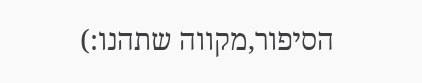הסיפור,מקווה שתהנו:)